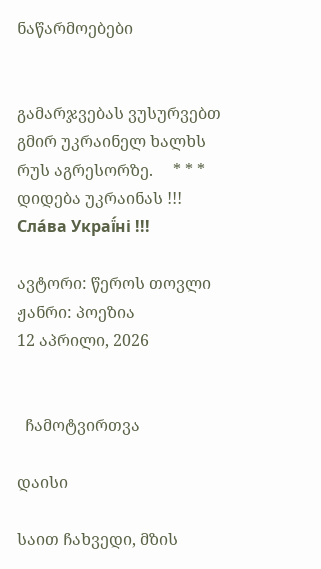ნაწარმოებები


გამარჯვებას ვუსურვებთ გმირ უკრაინელ ხალხს რუს აგრესორზე.     * * *     დიდება უკრაინას !!! Сла́ва Украї́ні !!!

ავტორი: წეროს თოვლი
ჟანრი: პოეზია
12 აპრილი, 2026


  ჩამოტვირთვა

დაისი

საით ჩახვედი, მზის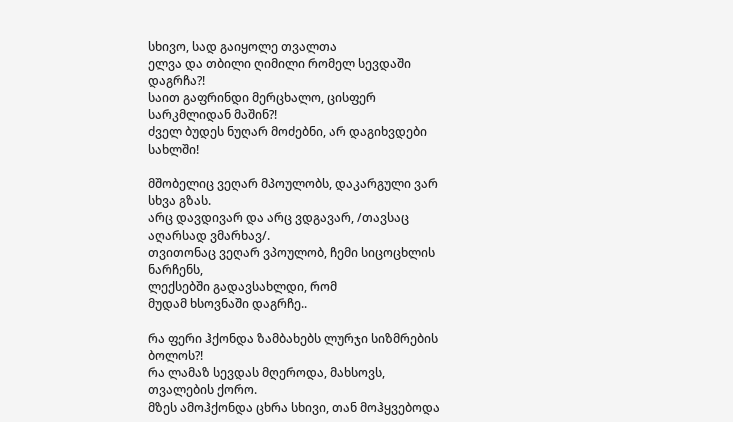სხივო, სად გაიყოლე თვალთა
ელვა და თბილი ღიმილი რომელ სევდაში დაგრჩა?!
საით გაფრინდი მერცხალო, ცისფერ სარკმლიდან მაშინ?!
ძველ ბუდეს ნუღარ მოძებნი, არ დაგიხვდები სახლში!

მშობელიც ვეღარ მპოულობს, დაკარგული ვარ სხვა გზას.
არც დავდივარ და არც ვდგავარ, /თავსაც აღარსად ვმარხავ/.
თვითონაც ვეღარ ვპოულობ, ჩემი სიცოცხლის ნარჩენს,
ლექსებში გადავსახლდი, რომ
მუდამ ხსოვნაში დაგრჩე..

რა ფერი ჰქონდა ზამბახებს ლურჯი სიზმრების ბოლოს?!
რა ლამაზ სევდას მღეროდა, მახსოვს, თვალების ქორო.
მზეს ამოჰქონდა ცხრა სხივი, თან მოჰყვებოდა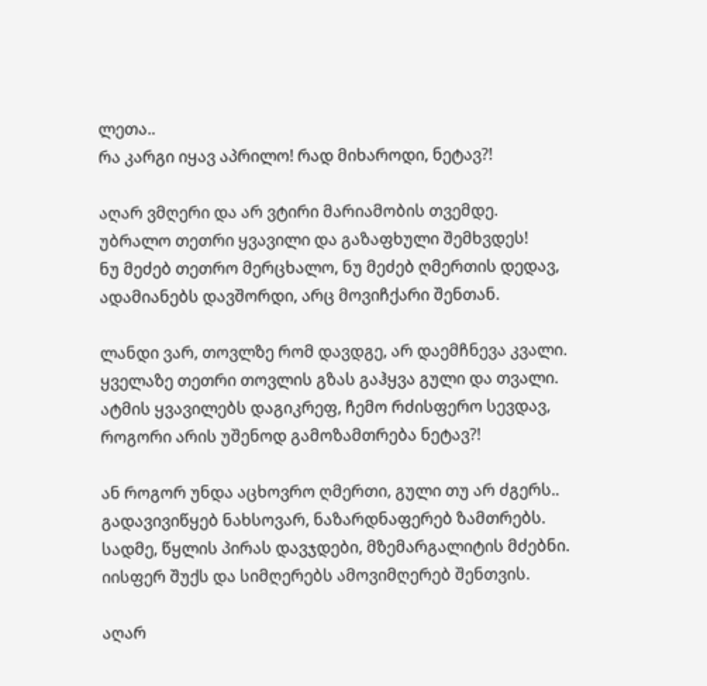ლეთა..
რა კარგი იყავ აპრილო! რად მიხაროდი, ნეტავ?!

აღარ ვმღერი და არ ვტირი მარიამობის თვემდე.
უბრალო თეთრი ყვავილი და გაზაფხული შემხვდეს!
ნუ მეძებ თეთრო მერცხალო, ნუ მეძებ ღმერთის დედავ,
ადამიანებს დავშორდი, არც მოვიჩქარი შენთან.

ლანდი ვარ, თოვლზე რომ დავდგე, არ დაემჩნევა კვალი.
ყველაზე თეთრი თოვლის გზას გაჰყვა გული და თვალი.
ატმის ყვავილებს დაგიკრეფ, ჩემო რძისფერო სევდავ,
როგორი არის უშენოდ გამოზამთრება ნეტავ?!

ან როგორ უნდა აცხოვრო ღმერთი, გული თუ არ ძგერს..
გადავივიწყებ ნახსოვარ, ნაზარდნაფერებ ზამთრებს.
სადმე, წყლის პირას დავჯდები, მზემარგალიტის მძებნი.
იისფერ შუქს და სიმღერებს ამოვიმღერებ შენთვის.

აღარ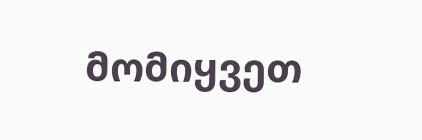მომიყვეთ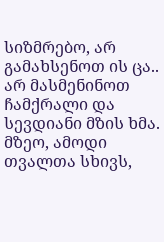სიზმრებო, არ გამახსენოთ ის ცა..
არ მასმენინოთ ჩამქრალი და სევდიანი მზის ხმა.
მზეო, ამოდი თვალთა სხივს,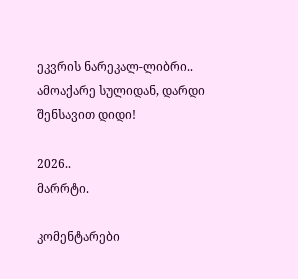ეკვრის ნარეკალ-ლიბრი..
ამოაქარე სულიდან, დარდი შენსავით დიდი!

2026..
მარრტი.

კომენტარები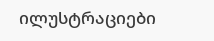ილუსტრაციები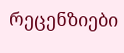რეცენზიები